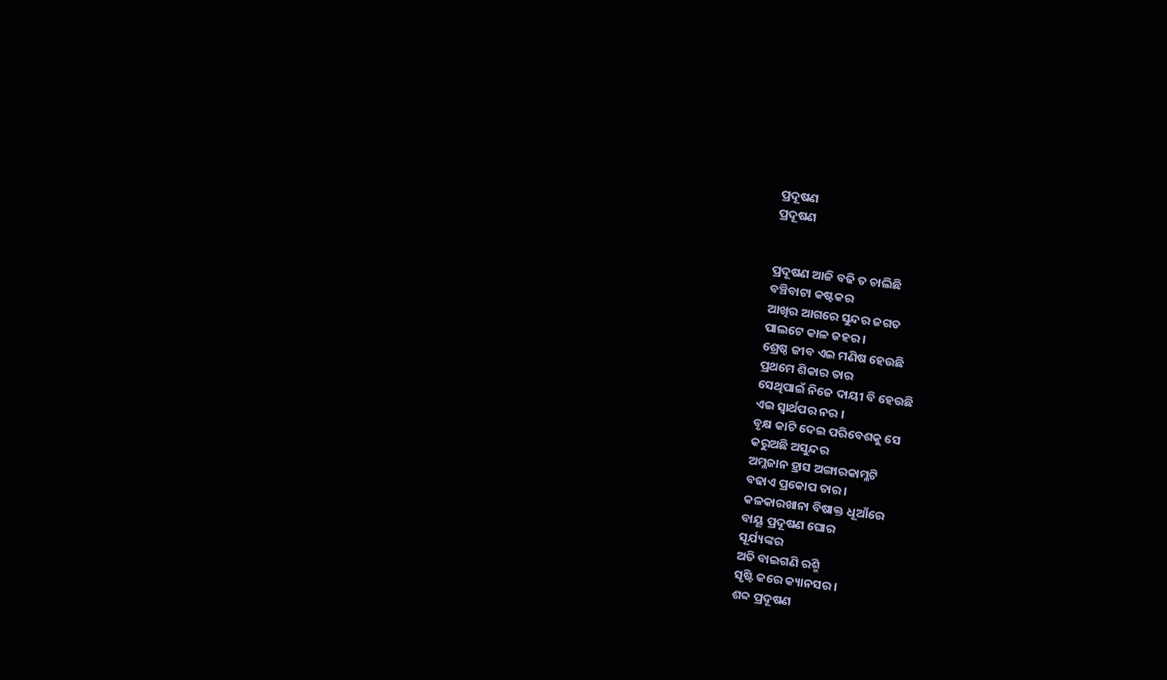ପ୍ରଦୂଷଣ
ପ୍ରଦୂଷଣ


ପ୍ରଦୂଷଣ ଆଜି ବଢି ତ ଚାଲିଛି
ବଞ୍ଚିବାଟା କଷ୍ଟକର
ଆଖିର ଆଗରେ ସୁନ୍ଦର ଜଗତ
ପାଲଟେ କାଳ ଜହର ।
ଶ୍ରେଷ୍ଠ ଜୀବ ଏଇ ମଣିଷ ହେଉଛି
ପ୍ରଥମେ ଶିକାର ତାର
ସେଥିପାଇଁ ନିଜେ ଦାୟୀ ବି ହେଉଛି
ଏଇ ସ୍ବାର୍ଥପର ନର ।
ବୃକ୍ଷ କାଟି ଦେଇ ପରିବେଶକୁ ସେ
କରୁଅଛି ଅସୁନ୍ଦର
ଅମ୍ଳଜାନ ହ୍ରାସ ଅଙ୍ଗାରକାମ୍ଳଟି
ବଢାଏ ପ୍ରକୋପ ତାର ।
କଳକାରଖାନା ବିଷାକ୍ତ ଧୂଆଁରେ
ବାୟୂ ପ୍ରଦୂଷଣ ଘୋର
ସୂର୍ଯ୍ୟଙ୍କର
ଅତି ବାଇଗଣି ରଶ୍ମି
ସୃଷ୍ଟି କରେ କ୍ୟାନସର ।
ଶବ୍ଦ ପ୍ରଦୂଷଣ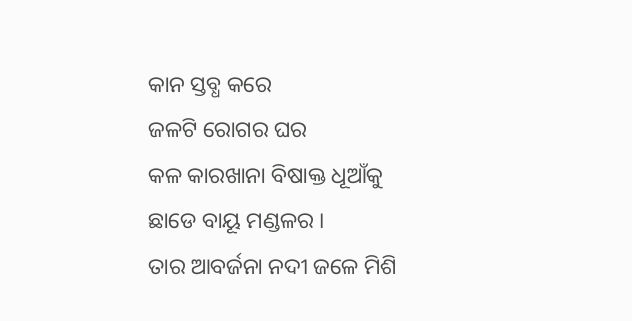କାନ ସ୍ତବ୍ଧ କରେ
ଜଳଟି ରୋଗର ଘର
କଳ କାରଖାନା ବିଷାକ୍ତ ଧୂଆଁକୁ
ଛାଡେ ବାୟୂ ମଣ୍ଡଳର ।
ତାର ଆବର୍ଜନା ନଦୀ ଜଳେ ମିଶି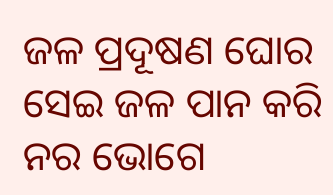ଜଳ ପ୍ରଦୂଷଣ ଘୋର
ସେଇ ଜଳ ପାନ କରି ନର ଭୋଗେ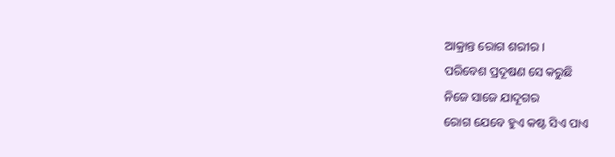ଆକ୍ରାନ୍ତ ରୋଗ ଶରୀର ।
ପରିବେଶ ପ୍ରଦୂଷଣ ସେ କରୁଛି
ନିଜେ ସାଜେ ଯାଦୂଗର
ରୋଗ ଯେବେ ହୁଏ କଷ୍ଟ ସିଏ ପାଏ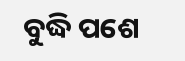ବୁଦ୍ଧି ପଶେ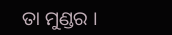ତା ମୁଣ୍ଡର ।